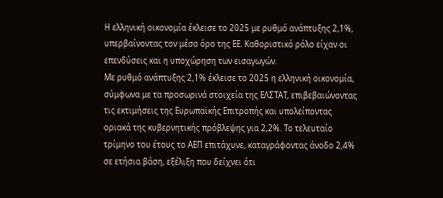Η ελληνική οικονομία έκλεισε το 2025 με ρυθμό ανάπτυξης 2,1%, υπερβαίνοντας τον μέσο όρο της ΕΕ. Καθοριστικό ρόλο είχαν οι επενδύσεις και η υποχώρηση των εισαγωγών.
Με ρυθμό ανάπτυξης 2,1% έκλεισε το 2025 η ελληνική οικονομία, σύμφωνα με τα προσωρινά στοιχεία της ΕΛΣΤΑΤ, επιβεβαιώνοντας τις εκτιμήσεις της Ευρωπαϊκής Επιτροπής και υπολείποντας οριακά της κυβερνητικής πρόβλεψης για 2,2%. Το τελευταίο τρίμηνο του έτους το ΑΕΠ επιτάχυνε, καταγράφοντας άνοδο 2,4% σε ετήσια βάση, εξέλιξη που δείχνει ότι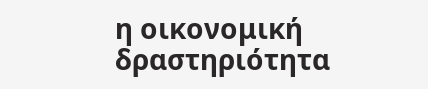η οικονομική δραστηριότητα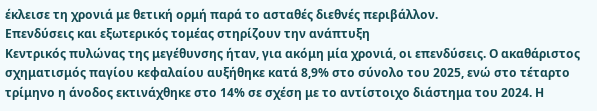έκλεισε τη χρονιά με θετική ορμή παρά το ασταθές διεθνές περιβάλλον.
Επενδύσεις και εξωτερικός τομέας στηρίζουν την ανάπτυξη
Κεντρικός πυλώνας της μεγέθυνσης ήταν, για ακόμη μία χρονιά, οι επενδύσεις. Ο ακαθάριστος σχηματισμός παγίου κεφαλαίου αυξήθηκε κατά 8,9% στο σύνολο του 2025, ενώ στο τέταρτο τρίμηνο η άνοδος εκτινάχθηκε στο 14% σε σχέση με το αντίστοιχο διάστημα του 2024. Η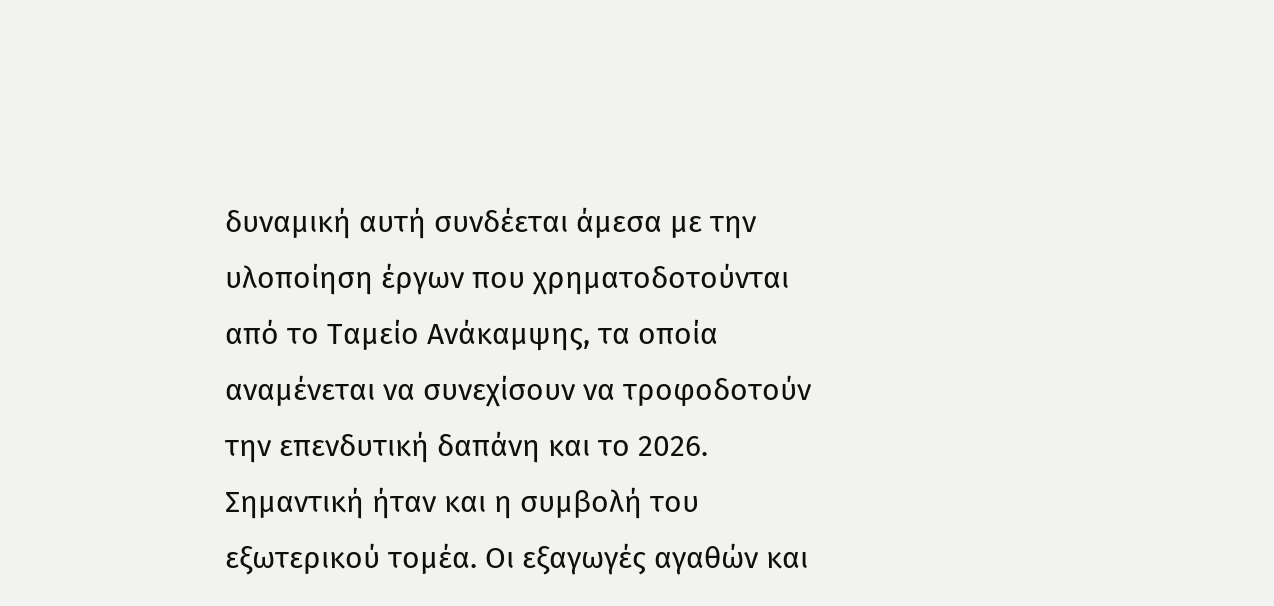δυναμική αυτή συνδέεται άμεσα με την υλοποίηση έργων που χρηματοδοτούνται από το Ταμείο Ανάκαμψης, τα οποία αναμένεται να συνεχίσουν να τροφοδοτούν την επενδυτική δαπάνη και το 2026.
Σημαντική ήταν και η συμβολή του εξωτερικού τομέα. Οι εξαγωγές αγαθών και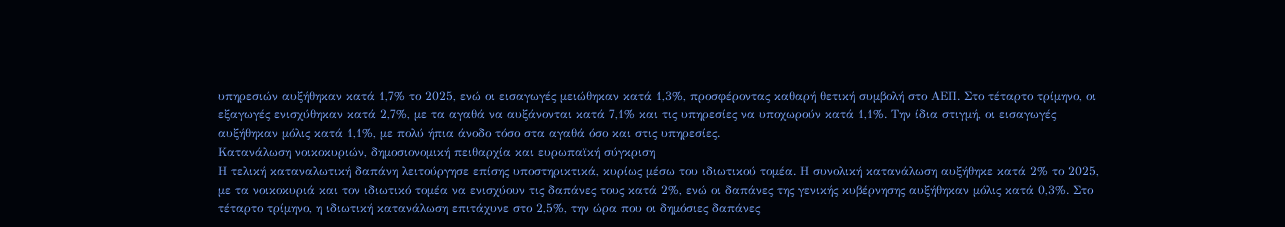υπηρεσιών αυξήθηκαν κατά 1,7% το 2025, ενώ οι εισαγωγές μειώθηκαν κατά 1,3%, προσφέροντας καθαρή θετική συμβολή στο ΑΕΠ. Στο τέταρτο τρίμηνο, οι εξαγωγές ενισχύθηκαν κατά 2,7%, με τα αγαθά να αυξάνονται κατά 7,1% και τις υπηρεσίες να υποχωρούν κατά 1,1%. Την ίδια στιγμή, οι εισαγωγές αυξήθηκαν μόλις κατά 1,1%, με πολύ ήπια άνοδο τόσο στα αγαθά όσο και στις υπηρεσίες.
Κατανάλωση νοικοκυριών, δημοσιονομική πειθαρχία και ευρωπαϊκή σύγκριση
Η τελική καταναλωτική δαπάνη λειτούργησε επίσης υποστηρικτικά, κυρίως μέσω του ιδιωτικού τομέα. Η συνολική κατανάλωση αυξήθηκε κατά 2% το 2025, με τα νοικοκυριά και τον ιδιωτικό τομέα να ενισχύουν τις δαπάνες τους κατά 2%, ενώ οι δαπάνες της γενικής κυβέρνησης αυξήθηκαν μόλις κατά 0,3%. Στο τέταρτο τρίμηνο, η ιδιωτική κατανάλωση επιτάχυνε στο 2,5%, την ώρα που οι δημόσιες δαπάνες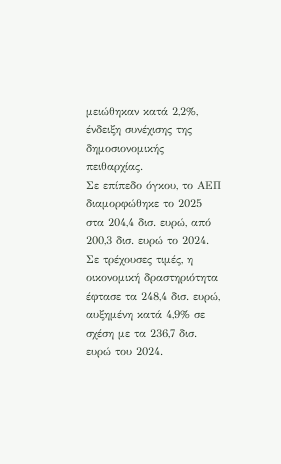μειώθηκαν κατά 2,2%, ένδειξη συνέχισης της δημοσιονομικής πειθαρχίας.
Σε επίπεδο όγκου, το ΑΕΠ διαμορφώθηκε το 2025 στα 204,4 δισ. ευρώ, από 200,3 δισ. ευρώ το 2024. Σε τρέχουσες τιμές, η οικονομική δραστηριότητα έφτασε τα 248,4 δισ. ευρώ, αυξημένη κατά 4,9% σε σχέση με τα 236,7 δισ. ευρώ του 2024.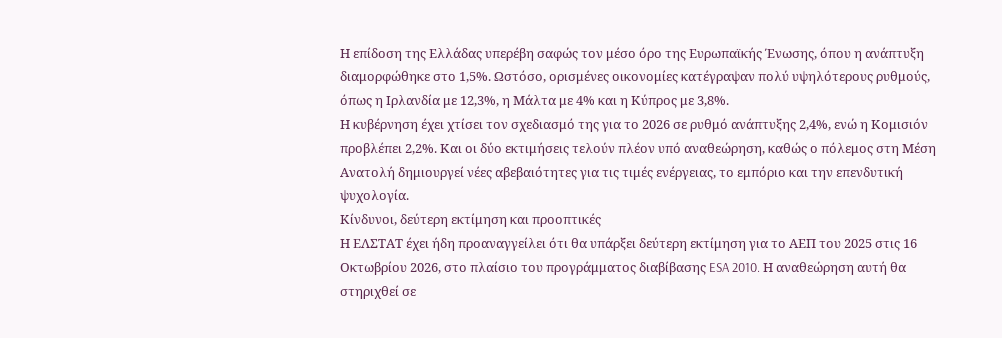Η επίδοση της Ελλάδας υπερέβη σαφώς τον μέσο όρο της Ευρωπαϊκής Ένωσης, όπου η ανάπτυξη διαμορφώθηκε στο 1,5%. Ωστόσο, ορισμένες οικονομίες κατέγραψαν πολύ υψηλότερους ρυθμούς, όπως η Ιρλανδία με 12,3%, η Μάλτα με 4% και η Κύπρος με 3,8%.
Η κυβέρνηση έχει χτίσει τον σχεδιασμό της για το 2026 σε ρυθμό ανάπτυξης 2,4%, ενώ η Κομισιόν προβλέπει 2,2%. Και οι δύο εκτιμήσεις τελούν πλέον υπό αναθεώρηση, καθώς ο πόλεμος στη Μέση Ανατολή δημιουργεί νέες αβεβαιότητες για τις τιμές ενέργειας, το εμπόριο και την επενδυτική ψυχολογία.
Κίνδυνοι, δεύτερη εκτίμηση και προοπτικές
Η ΕΛΣΤΑΤ έχει ήδη προαναγγείλει ότι θα υπάρξει δεύτερη εκτίμηση για το ΑΕΠ του 2025 στις 16 Οκτωβρίου 2026, στο πλαίσιο του προγράμματος διαβίβασης ESA 2010. Η αναθεώρηση αυτή θα στηριχθεί σε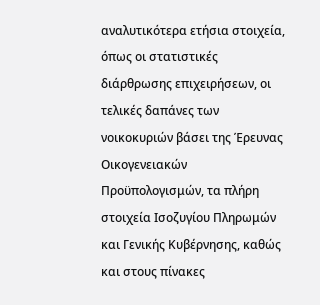αναλυτικότερα ετήσια στοιχεία, όπως οι στατιστικές διάρθρωσης επιχειρήσεων, οι τελικές δαπάνες των νοικοκυριών βάσει της Έρευνας Οικογενειακών Προϋπολογισμών, τα πλήρη στοιχεία Ισοζυγίου Πληρωμών και Γενικής Κυβέρνησης, καθώς και στους πίνακες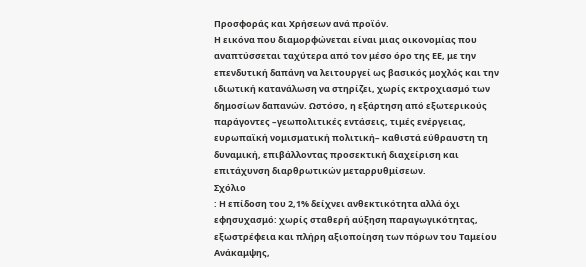Προσφοράς και Χρήσεων ανά προϊόν.
Η εικόνα που διαμορφώνεται είναι μιας οικονομίας που αναπτύσσεται ταχύτερα από τον μέσο όρο της ΕΕ, με την επενδυτική δαπάνη να λειτουργεί ως βασικός μοχλός και την ιδιωτική κατανάλωση να στηρίζει, χωρίς εκτροχιασμό των δημοσίων δαπανών. Ωστόσο, η εξάρτηση από εξωτερικούς παράγοντες –γεωπολιτικές εντάσεις, τιμές ενέργειας, ευρωπαϊκή νομισματική πολιτική– καθιστά εύθραυστη τη δυναμική, επιβάλλοντας προσεκτική διαχείριση και επιτάχυνση διαρθρωτικών μεταρρυθμίσεων.
Σχόλιο
: Η επίδοση του 2,1% δείχνει ανθεκτικότητα αλλά όχι εφησυχασμό: χωρίς σταθερή αύξηση παραγωγικότητας, εξωστρέφεια και πλήρη αξιοποίηση των πόρων του Ταμείου Ανάκαμψης,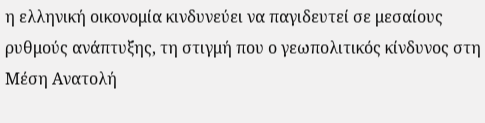η ελληνική οικονομία κινδυνεύει να παγιδευτεί σε μεσαίους ρυθμούς ανάπτυξης, τη στιγμή που ο γεωπολιτικός κίνδυνος στη Μέση Ανατολή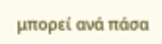μπορεί ανά πάσα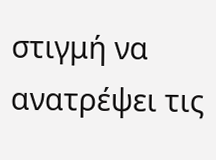στιγμή να ανατρέψει τις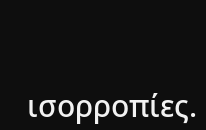ισορροπίες.